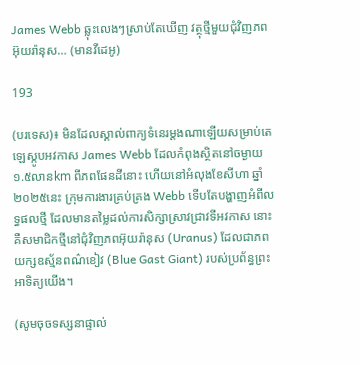James Webb ឆ្លុះលេងៗស្រាប់តែឃើញ វត្ថុថ្មីមួយជុំវិញភពអ៊ុយរ៉ានុស… (មានវីដេអូ)

193

(បរទេស)៖ មិនដែលស្គាល់ពាក្យទំនេរម្តងណាឡើយសម្រាប់តេឡេស្កូបអវកាស James Webb ដែលកំពុងស្ថិតនៅចម្ងាយ ១.៥លានkm ពីភពផែនដីនោះ ហើយនៅអំលុងខែសីហា ឆ្នាំ២០២៥នេះ ក្រុមការងារគ្រប់គ្រង Webb ទើបតែបង្ហាញអំពីលទ្ធផលថ្មី ដែលមានតម្លៃដល់ការសិក្សាស្រាវជ្រាវទីអវកាស នោះគឺសមាជិកថ្មីនៅជុំវិញភពអ៊ុយរ៉ានុស (Uranus) ដែលជាភពយក្សឧស្ម័នពណ៌ខៀវ (Blue Gast Giant) របស់ប្រព័ន្ធព្រះអាទិត្យយើង។

(សូមចុចទស្សនាផ្ទាល់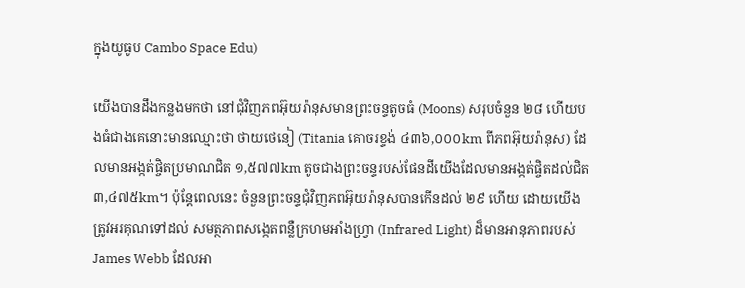ក្នុងយូធូប Cambo Space Edu)

យើងបានដឹងកន្លងមកថា នៅជុំវិញភពអ៊ុយរ៉ានុសមានព្រះចន្ទតូចធំ (Moons) សរុបចំនួន ២៨ ហើយបងធំជាងគេនោះមានឈ្មោះថា ថាយថេនៀ (Titania គោចរខ្ទង់ ៤៣៦,០០០km ពីភពអ៊ុយរ៉ានុស) ដែលមានអង្កត់ផ្ចិតប្រមាណជិត ១,៥៧៧km តូចជាងព្រះចន្ទរបស់ផែនដីយើងដែលមានអង្កត់ផ្ចិតដល់ជិត ៣,៤៧៥km។ ប៉ុន្តែពេលនេះ ចំនួនព្រះចន្ទជុំវិញភពអ៊ុយរ៉ានុសបានកើនដល់ ២៩ ហើយ ដោយយើងត្រូវអរគុណទៅដល់ សមត្ថភាពសង្កេតពន្លឺក្រហមអាំងហ្វ្រា (Infrared Light) ដ៏មានអានុភាពរបស់ James Webb ដែលអា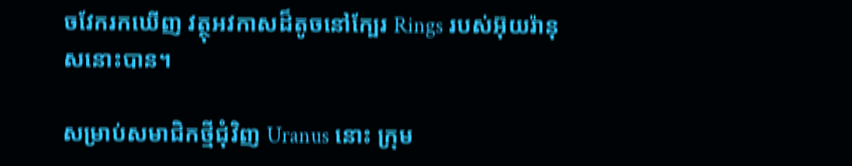ចវែករកឃើញ វត្ថុអវកាសដ៏តូចនៅក្បែរ Rings របស់អ៊ុយរ៉ានុសនោះបាន។

សម្រាប់សមាជិកថ្មីជុំវិញ Uranus នោះ ក្រុម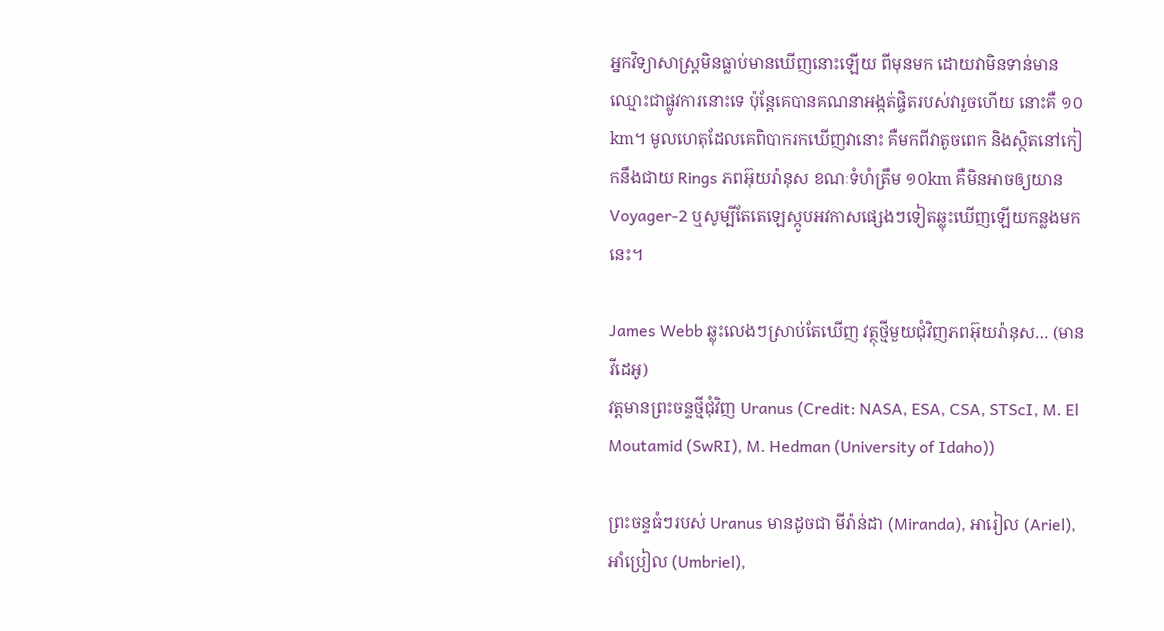អ្នកវិទ្យាសាស្ត្រមិនធ្លាប់មានឃើញនោះឡើយ ពីមុនមក ដោយវាមិនទាន់មានឈ្មោះជាផ្លូវការនោះទេ ប៉ុន្តែគេបានគណនាអង្កត់ផ្ចិតរបស់វារួចហើយ នោះគឺ ១០km។ មូលហេតុដែលគេពិបាករកឃើញវានោះ គឺមកពីវាតូចពេក និងស្ថិតនៅកៀកនឹងជាយ Rings ភពអ៊ុយរ៉ានុស ខណៈទំហំត្រឹម ១០km គឺមិនអាចឲ្យយាន Voyager-2 ឬសូម្បីតែតេឡេស្កូបអវកាសផ្សេងៗទៀតឆ្លុះឃើញឡើយកន្លងមកនេះ។

James Webb ឆ្លុះលេងៗស្រាប់តែឃើញ វត្ថុថ្មីមួយជុំវិញភពអ៊ុយរ៉ានុស… (មានវីដេអូ)
វត្តមានព្រះចន្ទថ្មីជុំវិញ Uranus (Credit: NASA, ESA, CSA, STScI, M. El Moutamid (SwRI), M. Hedman (University of Idaho))

ព្រះចន្ទធំៗរបស់ Uranus មានដូចជា មីរ៉ាន់ដា (Miranda), អារៀល (Ariel), អាំប្រៀល (Umbriel),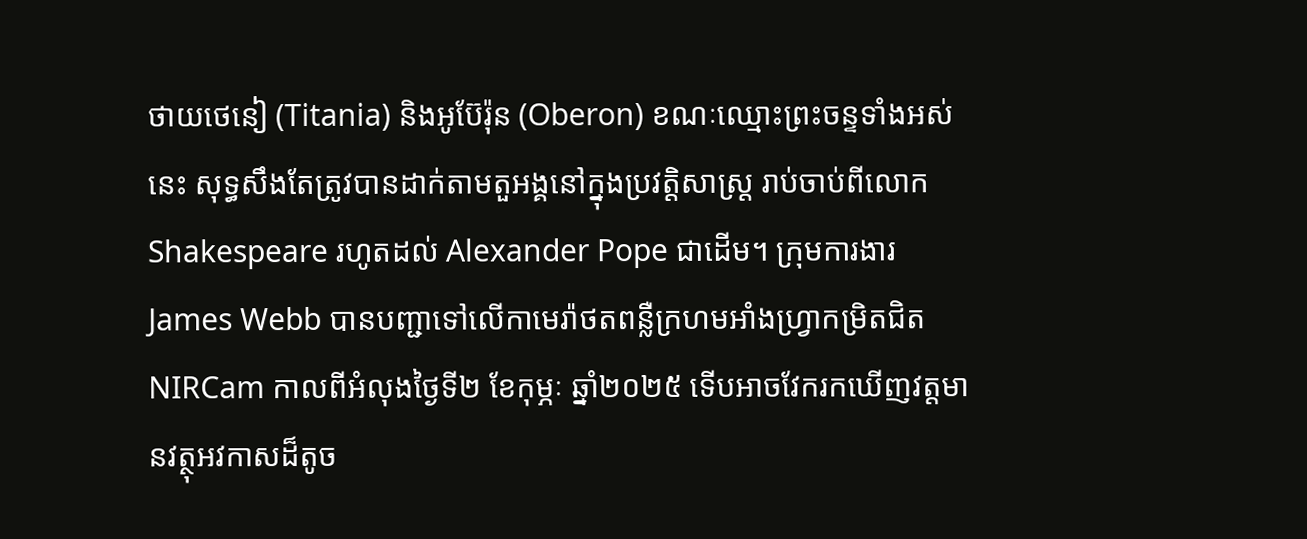ថាយថេនៀ (Titania) និងអូប៊ែរ៉ុន (Oberon) ខណៈឈ្មោះព្រះចន្ទទាំងអស់នេះ សុទ្ធសឹងតែត្រូវបានដាក់តាមតួអង្គនៅក្នុងប្រវត្តិសាស្ត្រ រាប់ចាប់ពីលោក Shakespeare រហូតដល់ Alexander Pope ជាដើម។ ក្រុមការងារ James Webb បានបញ្ជាទៅលើកាមេរ៉ាថតពន្លឺក្រហមអាំងហ្វ្រាកម្រិតជិត NIRCam កាលពីអំលុងថ្ងៃទី២ ខែកុម្ភៈ ឆ្នាំ២០២៥ ទើបអាចវែករកឃើញវត្តមានវត្ថុអវកាសដ៏តូច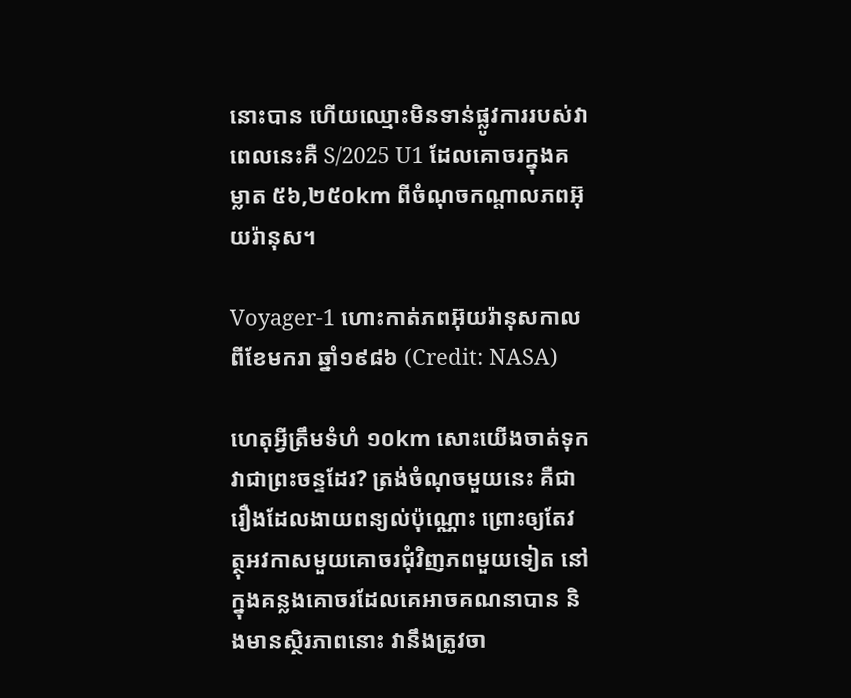នោះបាន ហើយឈ្មោះមិនទាន់ផ្លូវការរបស់វាពេលនេះគឺ S/2025 U1 ដែលគោចរក្នុងគម្លាត ៥៦,២៥០km ពីចំណុចកណ្តាលភពអ៊ុយរ៉ានុស។

Voyager-1 ហោះកាត់ភពអ៊ុយរ៉ានុសកាលពីខែមករា ឆ្នាំ១៩៨៦ (Credit: NASA)

ហេតុអ្វីត្រឹមទំហំ ១០km សោះយើងចាត់ទុកវាជាព្រះចន្ទដែរ? ត្រង់ចំណុចមួយនេះ គឺជារឿងដែលងាយពន្យល់ប៉ុណ្ណោះ ព្រោះឲ្យតែវត្ថុអវកាសមួយគោចរជុំវិញភពមួយទៀត នៅក្នុងគន្លងគោចរដែលគេអាចគណនាបាន និងមានស្ថិរភាពនោះ វានឹងត្រូវចា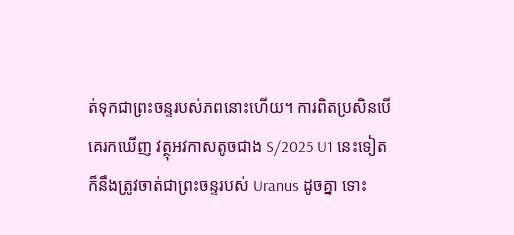ត់ទុកជាព្រះចន្ទរបស់ភពនោះហើយ។ ការពិតប្រសិនបើគេរកឃើញ វត្ថុអវកាសតូចជាង S/2025 U1 នេះទៀត ក៏នឹងត្រូវចាត់ជាព្រះចន្ទរបស់ Uranus ដូចគ្នា ទោះ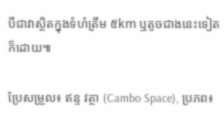បីជាវាស្ថិតក្នុងទំហំត្រឹម ៥km ឬតូចជាងនេះទៀតក៏ដោយ៕

ប្រែសម្រួល៖ ឥន្ទ វត្ថា (Cambo Space), ប្រភព៖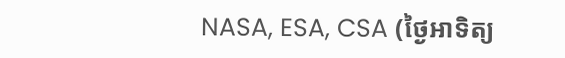NASA, ESA, CSA (ថ្ងៃអាទិត្យ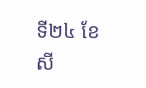ទី២៤ ខែសី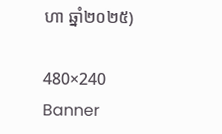ហា ឆ្នាំ២០២៥)

480×240 Banner